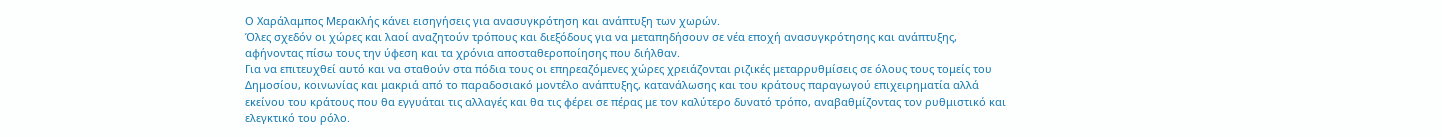Ο Χαράλαμπος Μερακλής κάνει εισηγήσεις για ανασυγκρότηση και ανάπτυξη των χωρών.
Όλες σχεδόν οι χώρες και λαοί αναζητούν τρόπους και διεξόδους για να μεταπηδήσουν σε νέα εποχή ανασυγκρότησης και ανάπτυξης, αφήνοντας πίσω τους την ύφεση και τα χρόνια αποσταθεροποίησης που διήλθαν.
Για να επιτευχθεί αυτό και να σταθούν στα πόδια τους οι επηρεαζόμενες χώρες χρειάζονται ριζικές μεταρρυθμίσεις σε όλους τους τομείς του Δημοσίου, κοινωνίας και μακριά από το παραδοσιακό μοντέλο ανάπτυξης, κατανάλωσης και του κράτους παραγωγού επιχειρηματία αλλά εκείνου του κράτους που θα εγγυάται τις αλλαγές και θα τις φέρει σε πέρας με τον καλύτερο δυνατό τρόπο, αναβαθμίζοντας τον ρυθμιστικό και ελεγκτικό του ρόλο.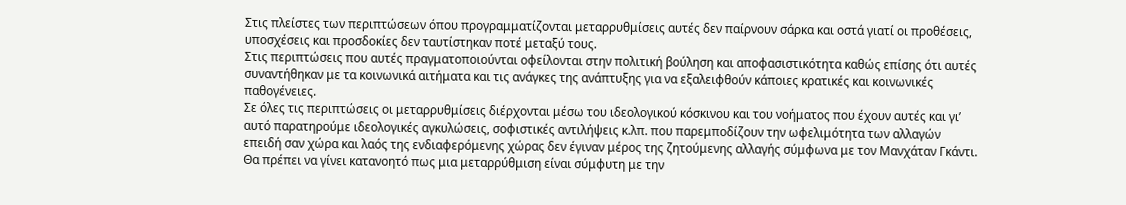Στις πλείστες των περιπτώσεων όπου προγραμματίζονται μεταρρυθμίσεις αυτές δεν παίρνουν σάρκα και οστά γιατί οι προθέσεις, υποσχέσεις και προσδοκίες δεν ταυτίστηκαν ποτέ μεταξύ τους.
Στις περιπτώσεις που αυτές πραγματοποιούνται οφείλονται στην πολιτική βούληση και αποφασιστικότητα καθώς επίσης ότι αυτές συναντήθηκαν με τα κοινωνικά αιτήματα και τις ανάγκες της ανάπτυξης για να εξαλειφθούν κάποιες κρατικές και κοινωνικές παθογένειες.
Σε όλες τις περιπτώσεις οι μεταρρυθμίσεις διέρχονται μέσω του ιδεολογικού κόσκινου και του νοήματος που έχουν αυτές και γι’ αυτό παρατηρούμε ιδεολογικές αγκυλώσεις, σοφιστικές αντιλήψεις κ.λπ. που παρεμποδίζουν την ωφελιμότητα των αλλαγών επειδή σαν χώρα και λαός της ενδιαφερόμενης χώρας δεν έγιναν μέρος της ζητούμενης αλλαγής σύμφωνα με τον Μανχάταν Γκάντι.
Θα πρέπει να γίνει κατανοητό πως μια μεταρρύθμιση είναι σύμφυτη με την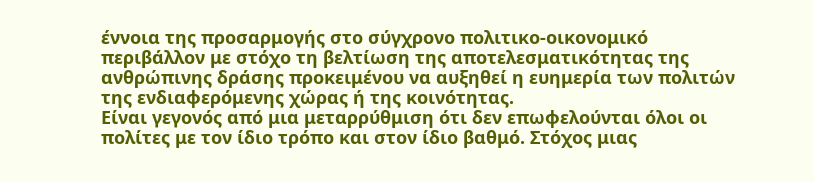έννοια της προσαρμογής στο σύγχρονο πολιτικο-οικονομικό περιβάλλον με στόχο τη βελτίωση της αποτελεσματικότητας της ανθρώπινης δράσης προκειμένου να αυξηθεί η ευημερία των πολιτών της ενδιαφερόμενης χώρας ή της κοινότητας.
Είναι γεγονός από μια μεταρρύθμιση ότι δεν επωφελούνται όλοι οι πολίτες με τον ίδιο τρόπο και στον ίδιο βαθμό. Στόχος μιας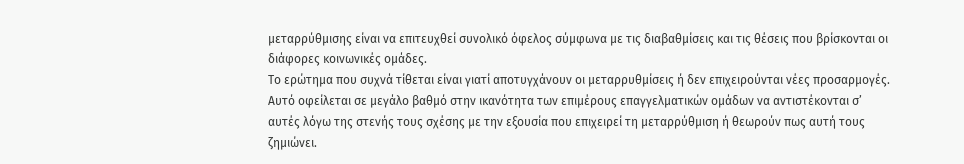μεταρρύθμισης είναι να επιτευχθεί συνολικό όφελος σύμφωνα με τις διαβαθμίσεις και τις θέσεις που βρίσκονται οι διάφορες κοινωνικές ομάδες.
Το ερώτημα που συχνά τίθεται είναι γιατί αποτυγχάνουν οι μεταρρυθμίσεις ή δεν επιχειρούνται νέες προσαρμογές. Αυτό οφείλεται σε μεγάλο βαθμό στην ικανότητα των επιμέρους επαγγελματικών ομάδων να αντιστέκονται σ’ αυτές λόγω της στενής τους σχέσης με την εξουσία που επιχειρεί τη μεταρρύθμιση ή θεωρούν πως αυτή τους ζημιώνει.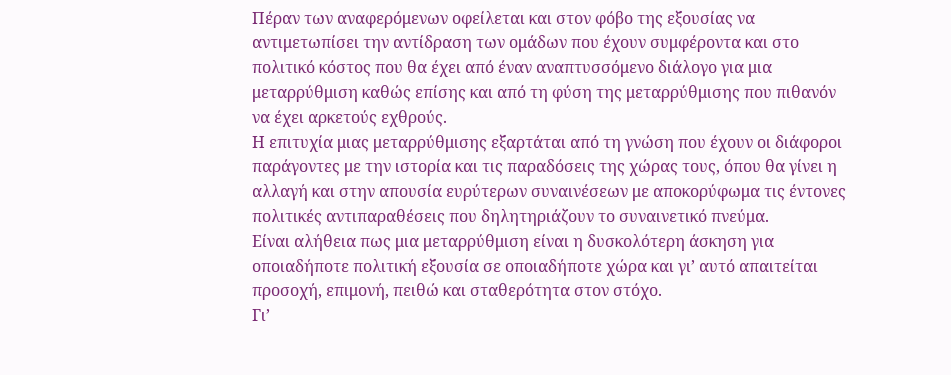Πέραν των αναφερόμενων οφείλεται και στον φόβο της εξουσίας να αντιμετωπίσει την αντίδραση των ομάδων που έχουν συμφέροντα και στο πολιτικό κόστος που θα έχει από έναν αναπτυσσόμενο διάλογο για μια μεταρρύθμιση καθώς επίσης και από τη φύση της μεταρρύθμισης που πιθανόν να έχει αρκετούς εχθρούς.
Η επιτυχία μιας μεταρρύθμισης εξαρτάται από τη γνώση που έχουν οι διάφοροι παράγοντες με την ιστορία και τις παραδόσεις της χώρας τους, όπου θα γίνει η αλλαγή και στην απουσία ευρύτερων συναινέσεων με αποκορύφωμα τις έντονες πολιτικές αντιπαραθέσεις που δηλητηριάζουν το συναινετικό πνεύμα.
Είναι αλήθεια πως μια μεταρρύθμιση είναι η δυσκολότερη άσκηση για οποιαδήποτε πολιτική εξουσία σε οποιαδήποτε χώρα και γι’ αυτό απαιτείται προσοχή, επιμονή, πειθώ και σταθερότητα στον στόχο.
Γι’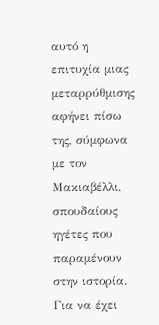αυτό η επιτυχία μιας μεταρρύθμισης αφήνει πίσω της, σύμφωνα με τον Μακιαβέλλι, σπουδαίους ηγέτες που παραμένουν στην ιστορία.
Για να έχει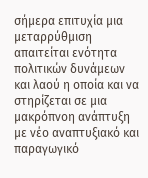σήμερα επιτυχία μια μεταρρύθμιση απαιτείται ενότητα πολιτικών δυνάμεων και λαού η οποία και να στηρίζεται σε μια μακρόπνοη ανάπτυξη με νέο αναπτυξιακό και παραγωγικό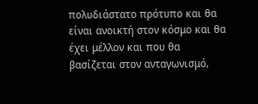πολυδιάστατο πρότυπο και θα είναι ανοικτή στον κόσμο και θα έχει μέλλον και που θα βασίζεται στον ανταγωνισμό,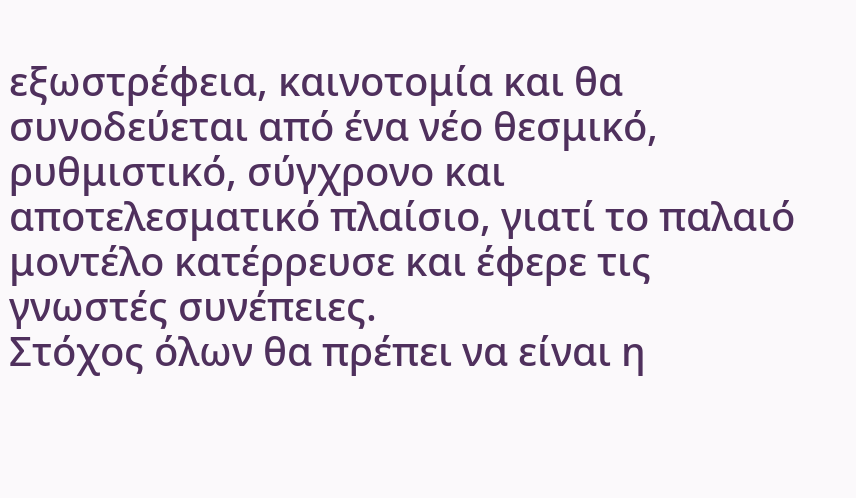εξωστρέφεια, καινοτομία και θα συνοδεύεται από ένα νέο θεσμικό, ρυθμιστικό, σύγχρονο και αποτελεσματικό πλαίσιο, γιατί το παλαιό μοντέλο κατέρρευσε και έφερε τις γνωστές συνέπειες.
Στόχος όλων θα πρέπει να είναι η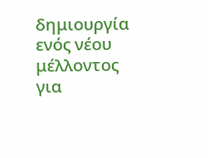δημιουργία ενός νέου μέλλοντος για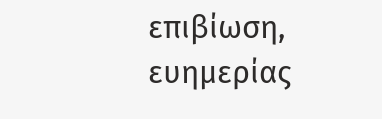επιβίωση, ευημερίας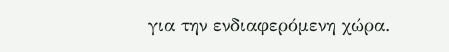για την ενδιαφερόμενη χώρα.